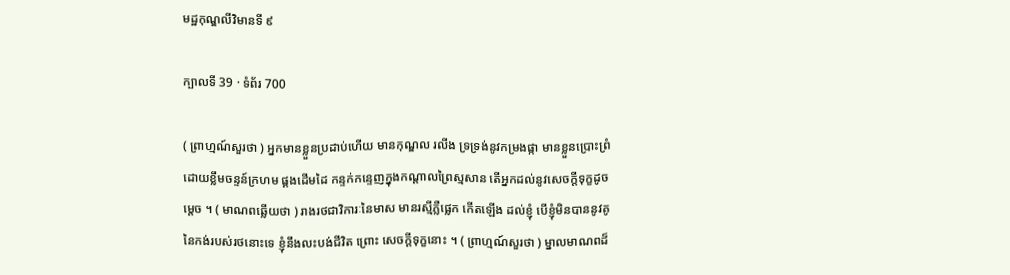មដ្ឋកុណ្ឌលីវិមានទី ៩

ក្បាលទី 39 · ទំព័រ 700

( ព្រាហ្មណ៍សួរថា ) អ្នកមានខ្លួនប្រដាប់ហើយ មានកុណ្ឌល រលីង ទ្រទ្រង់នូវកម្រងផ្កា មានខ្លួនប្រោះព្រំដោយខ្លឹមចន្ទន៍ក្រហម ផ្គងដើមដៃ កន្ទក់កន្ទេញក្នុងកណ្តាលព្រៃស្មសាន តើអ្នកដល់នូវសេចក្តីទុក្ខដូចម្តេច ។ ( មាណពឆ្លើយថា ) រាងរថជាវិការៈនៃមាស មានរស្មីភ្លឺផ្លេក កើតឡើង ដល់ខ្ញុំ បើខ្ញុំមិនបាននូវគូនៃកង់របស់រថនោះទេ ខ្ញុំនឹងលះបង់ជីវិត ព្រោះ សេចក្តីទុក្ខនោះ ។ ( ព្រាហ្មណ៍សួរថា ) ម្នាលមាណពដ៏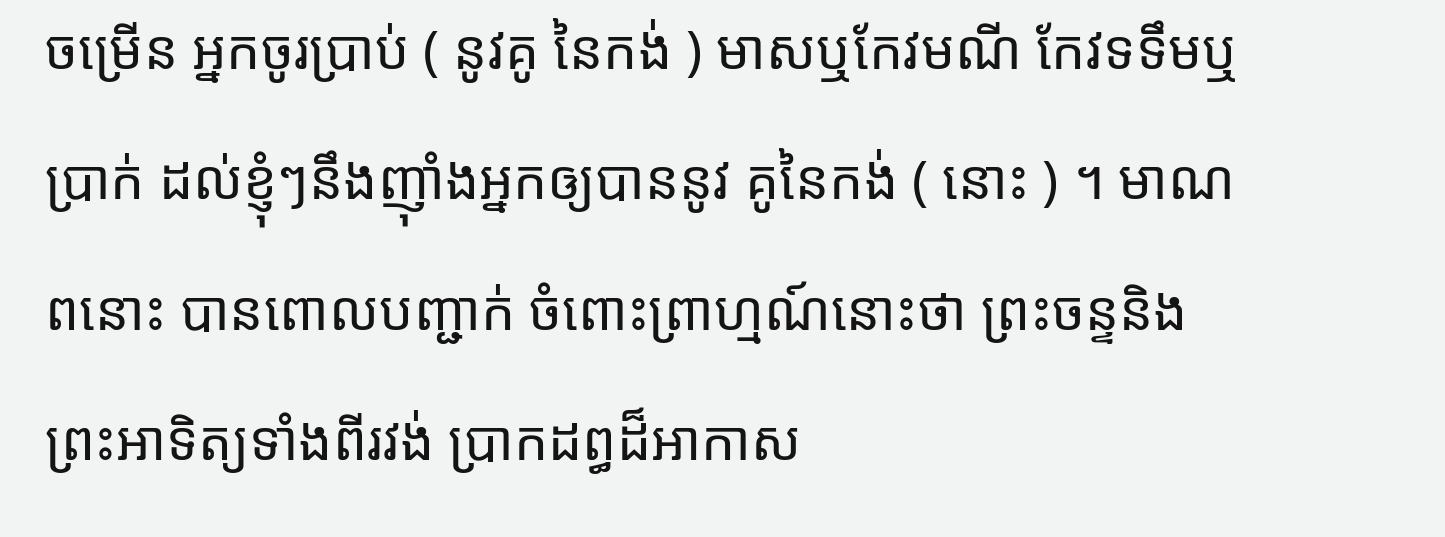ចម្រើន អ្នកចូរប្រាប់ ( នូវគូ នៃកង់ ) មាសឬកែវមណី កែវទទឹមឬប្រាក់ ដល់ខ្ញុំៗនឹងញ៉ាំងអ្នកឲ្យបាននូវ គូនៃកង់ ( នោះ ) ។ មាណពនោះ បានពោលបញ្ជាក់ ចំពោះព្រាហ្មណ៍នោះថា ព្រះចន្ទនិង ព្រះអាទិត្យទាំងពីរវង់ ប្រាកដព្ធដ៏អាកាស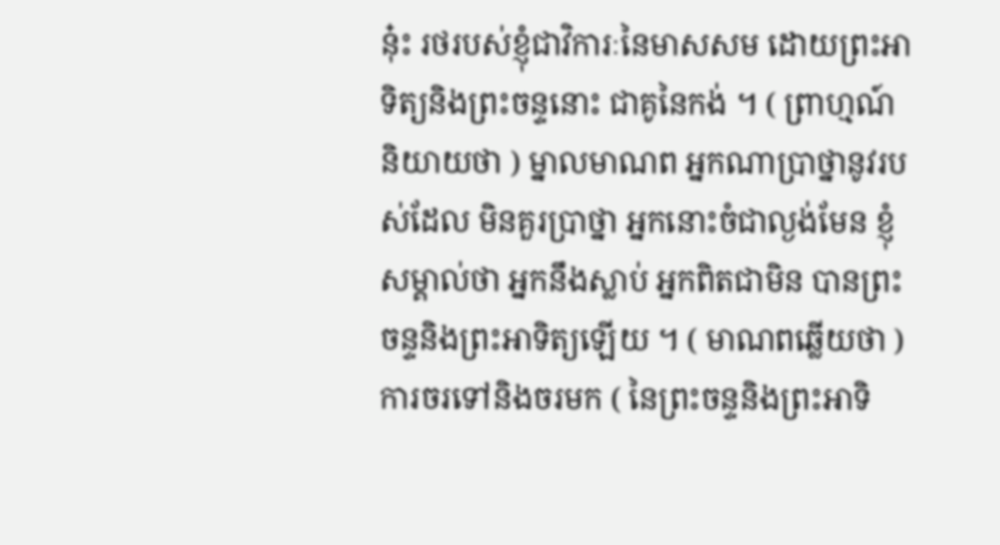នុ៎ះ រថរបស់ខ្ញុំជាវិការៈនៃមាសសម ដោយព្រះអាទិត្យនិងព្រះចន្ទនោះ ជាគូនៃកង់ ។ ( ព្រាហ្មណ៍និយាយថា ) ម្នាលមាណព អ្នកណាប្រាថ្នានូវរបស់ដែល មិនគួរប្រាថ្នា អ្នកនោះចំជាល្ងង់មែន ខ្ញុំសម្គាល់ថា អ្នកនឹងស្លាប់ អ្នកពិតជាមិន បានព្រះចន្ទនិងព្រះអាទិត្យឡើយ ។ ( មាណពឆ្លើយថា ) ការចរទៅនិងចរមក ( នៃព្រះចន្ទនិងព្រះអាទិ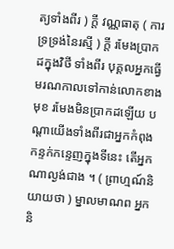ត្យទាំងពីរ ) ក្តី វណ្ណធាតុ ( ការទ្រទ្រង់នៃរស្មី ) ក្តី រមែងប្រាកដក្នុងវិថី ទាំងពីរ បុគ្គលអ្នកធ្វើមរណកាលទៅកាន់លោកខាងមុខ រមែងមិនប្រាកដឡើយ បណ្តាយើងទាំងពីរជាអ្នកកំពុងកន្ទក់កន្ទេញក្នុងទីនេះ តើអ្នកណាល្ងង់ជាង ។ ( ព្រាហ្មណ៍និយាយថា ) ម្នាលមាណព អ្នកនិ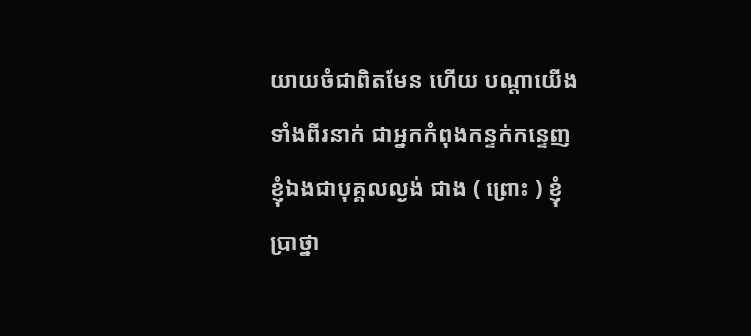យាយចំជាពិតមែន ហើយ បណ្តាយើងទាំងពីរនាក់ ជាអ្នកកំពុងកន្ទក់កន្ទេញ ខ្ញុំឯងជាបុគ្គលល្ងង់ ជាង ( ព្រោះ ) ខ្ញុំប្រាថ្នា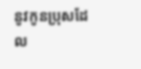នូវកូនប្រុសដែល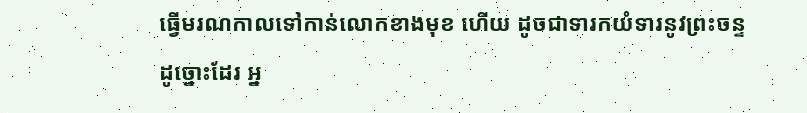ធ្វើមរណកាលទៅកាន់លោកខាងមុខ ហើយ ដូចជាទារកយំទារនូវព្រះចន្ទដូច្នោះដែរ អ្ន